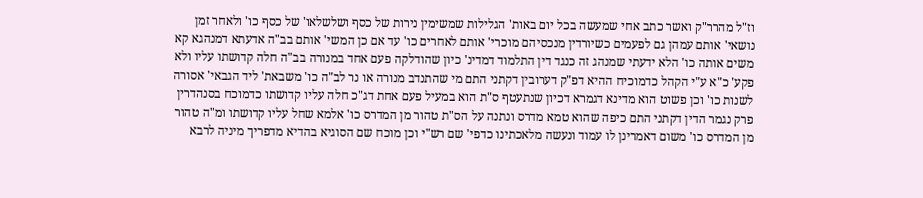וז"ל מהרר"ק ואשר כתב אחי שמעשה בכל יום באות' הגלילות שמשימין נירות של כסף ושלשלאו' של כסף כו' ולאחר זמן נושאי' אותם עמהן גם לפעמים כשיורדין מנכסיהם מוכרי' אותם לאחרים כו' עד אם כן המשי' אותם בב"ה אדעתא דמנהגא קא משים אותה כו' הלא ידעתי שמנהג זה כנגד דין התלמוד דמדינ' כיון שהודלקה פעם אחד במנורה בב"ה חלה קדושתו עליו ולא פקע' כ"א ע"י הקהל כדמוכיח ההיא דפ"ק דערובין דקתני התם מי שהתנדב מנורה או נר לב"ה כו' משבאת' ליד הגבאי' אסורה לשנות כו' וכן פשוט הוא מדינא דגמרא דכיון שנתעטף ס"ת הוא במעיל פעם אחת דג"כ חלה עליו קדושתו כדמוכח בסנהדרין פרק נגמר הדין דקתני התם כיפה שהוא טמא מדרס ונתנה על הס"ת טהור מן המדרס כו' אלמא שחל עליו קדושתו ומ"ה טהור מן המדרס כו' משום דאמרינן לו עמוד ונעשה מלאכתינו כדפי' שם רש"י וכן מוכח שם הסוגיא בהדיא מדפריך מיניה לרבא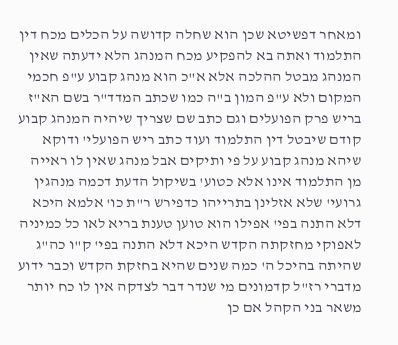ומאחר דפשיטא שכן הוא שחלה קדושה על הכלים מכח דין התלמוד ואתה בא להפקיע מכח המנהג הלא ידעתה שאין המנהג מבטל ההלכה אלא א"כ הוא מנהג קבוע ע"פ חכמי המקום ולא ע"פ המון ב"ה כמו שכתב המדד"ר בשם הא"ז בריש פרק הפועלים וגם כתב שם שצריך שיהיה המנהג קבוע קודם שיבטל דין התלמוד ועוד כתב ריש הפועלי' ודוקא שיהא מנהג קבוע על פי ותיקים אבל מנהג שאין לו ראייה מן התלמוד אינו אלא כטוע' בשיקול הדעת דכמה מנהגין גרועי' שלא אזלינן בתרייהו כדפירש ר"ת כו' אלמא היכא דלא התנה בפי' אפילו הוא טוען טענת בריא לאו כל כמיניה לאפוקי מחזקתה הקדש היכא דלא התנה בפי' ק"ו כה"ג שהיתה בהיכל ה' כמה שנים שהיא בחזקת הקדש וכבר ידוע מדברי רז"ל קדמונים מי שנדר דבר לצדקה אין לו כח יותר משאר בני הקהל אם כן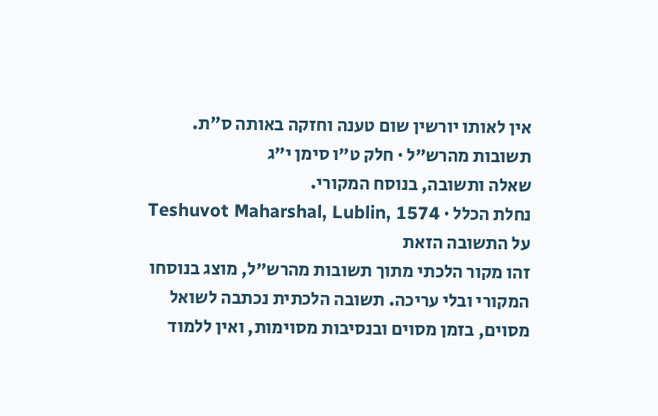אין לאותו יורשין שום טענה וחזקה באותה ס"ת.
תשובות מהרש״ל · חלק ט״ו סימן י״ג
שאלה ותשובה, בנוסח המקורי.
נחלת הכלל · Teshuvot Maharshal, Lublin, 1574
על התשובה הזאת
זהו מקור הלכתי מתוך תשובות מהרש״ל, מוצג בנוסחו המקורי ובלי עריכה. תשובה הלכתית נכתבה לשואל מסוים, בזמן מסוים ובנסיבות מסוימות, ואין ללמוד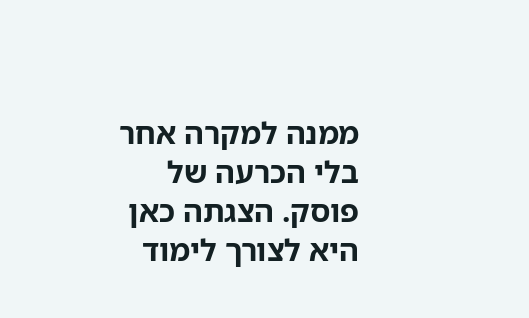ממנה למקרה אחר בלי הכרעה של פוסק. הצגתה כאן היא לצורך לימוד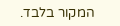המקור בלבד.